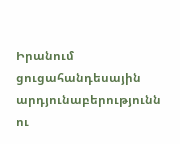Իրանում ցուցահանդեսային արդյունաբերությունն ու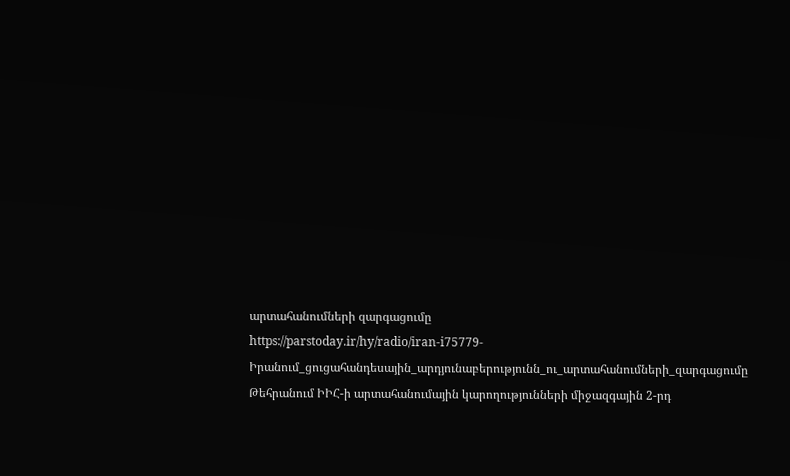արտահանումների զարգացումը
https://parstoday.ir/hy/radio/iran-i75779-Իրանում_ցուցահանդեսային_արդյունաբերությունն_ու_արտահանումների_զարգացումը
Թեհրանում ԻԻՀ-ի արտահանումային կարողությունների միջազգային 2-րդ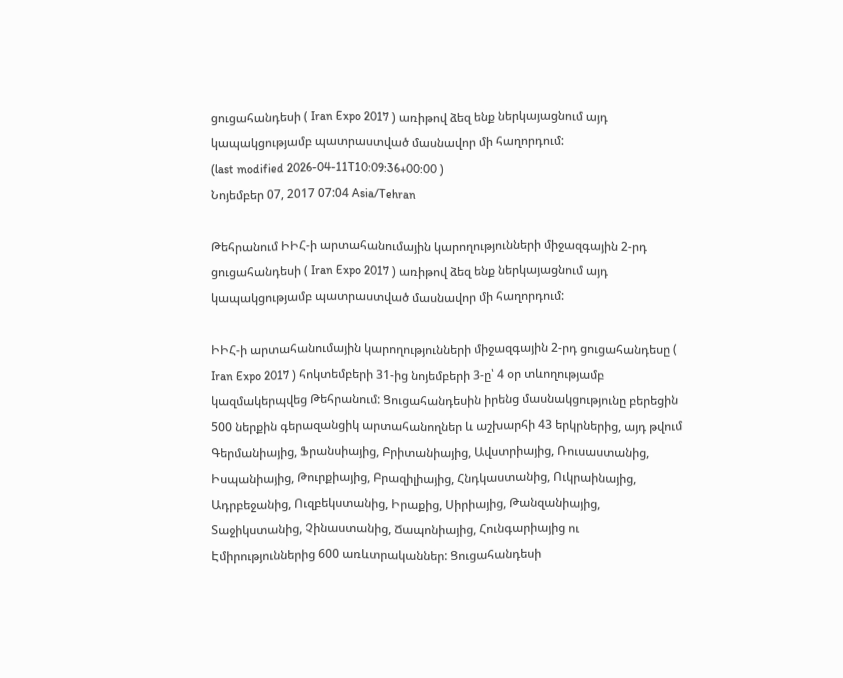ցուցահանդեսի ( Iran Expo 2017 ) առիթով ձեզ ենք ներկայացնում այդ կապակցությամբ պատրաստված մասնավոր մի հաղորդում:
(last modified 2026-04-11T10:09:36+00:00 )
Նոյեմբեր 07, 2017 07:04 Asia/Tehran

Թեհրանում ԻԻՀ-ի արտահանումային կարողությունների միջազգային 2-րդ ցուցահանդեսի ( Iran Expo 2017 ) առիթով ձեզ ենք ներկայացնում այդ կապակցությամբ պատրաստված մասնավոր մի հաղորդում:

ԻԻՀ-ի արտահանումային կարողությունների միջազգային 2-րդ ցուցահանդեսը ( Iran Expo 2017 ) հոկտեմբերի 31-ից նոյեմբերի 3-ը՝ 4 օր տևողությամբ կազմակերպվեց Թեհրանում: Ցուցահանդեսին իրենց մասնակցությունը բերեցին 500 ներքին գերազանցիկ արտահանողներ և աշխարհի 43 երկրներից, այդ թվում Գերմանիայից, Ֆրանսիայից, Բրիտանիայից, Ավստրիայից, Ռուսաստանից, Իսպանիայից, Թուրքիայից, Բրազիլիայից, Հնդկաստանից, Ուկրաինայից, Ադրբեջանից, Ուզբեկստանից, Իրաքից, Սիրիայից, Թանզանիայից, Տաջիկստանից, Չինաստանից, Ճապոնիայից, Հունգարիայից ու Էմիրություններից 600 առևտրականներ: Ցուցահանդեսի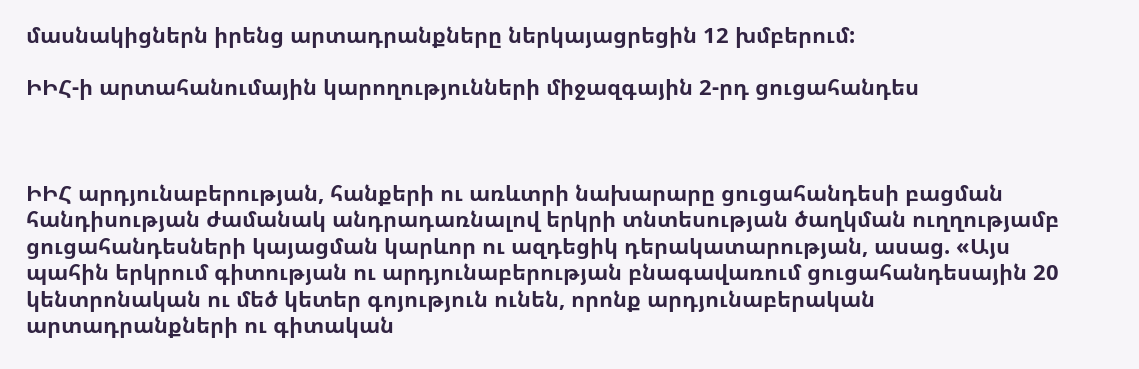մասնակիցներն իրենց արտադրանքները ներկայացրեցին 12 խմբերում:

ԻԻՀ-ի արտահանումային կարողությունների միջազգային 2-րդ ցուցահանդես



ԻԻՀ արդյունաբերության, հանքերի ու առևտրի նախարարը ցուցահանդեսի բացման հանդիսության ժամանակ անդրադառնալով երկրի տնտեսության ծաղկման ուղղությամբ ցուցահանդեսների կայացման կարևոր ու ազդեցիկ դերակատարության, ասաց. «Այս պահին երկրում գիտության ու արդյունաբերության բնագավառում ցուցահանդեսային 20 կենտրոնական ու մեծ կետեր գոյություն ունեն, որոնք արդյունաբերական արտադրանքների ու գիտական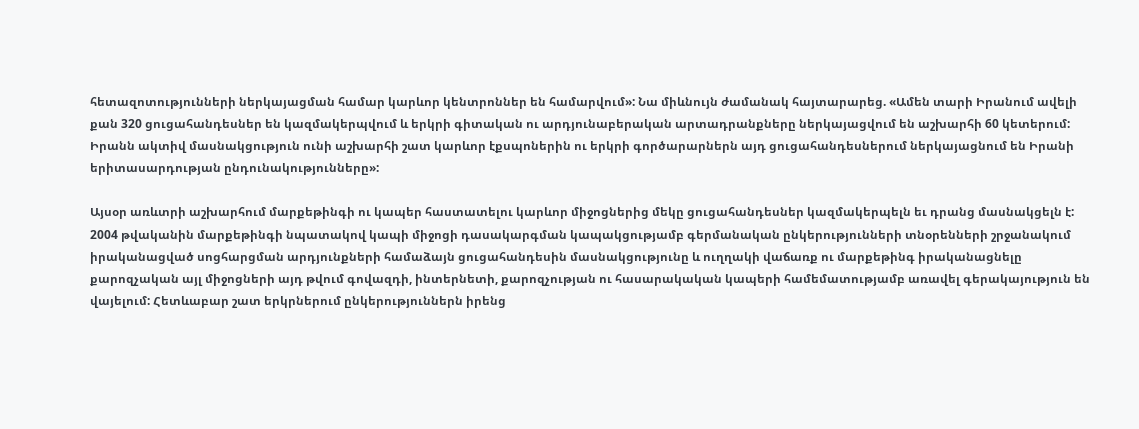հետազոտությունների ներկայացման համար կարևոր կենտրոններ են համարվում»: Նա միևնույն ժամանակ հայտարարեց. «Ամեն տարի Իրանում ավելի քան 320 ցուցահանդեսներ են կազմակերպվում և երկրի գիտական ու արդյունաբերական արտադրանքները ներկայացվում են աշխարհի 60 կետերում: Իրանն ակտիվ մասնակցություն ունի աշխարհի շատ կարևոր էքսպոներին ու երկրի գործարարներն այդ ցուցահանդեսներում ներկայացնում են Իրանի երիտասարդության ընդունակությունները»:

Այսօր առևտրի աշխարհում մարքեթինգի ու կապեր հաստատելու կարևոր միջոցներից մեկը ցուցահանդեսներ կազմակերպելն եւ դրանց մասնակցելն է: 2004 թվականին մարքեթինգի նպատակով կապի միջոցի դասակարգման կապակցությամբ գերմանական ընկերությունների տնօրենների շրջանակում իրականացված սոցհարցման արդյունքների համաձայն ցուցահանդեսին մասնակցությունը և ուղղակի վաճառք ու մարքեթինգ իրականացնելը քարոզչական այլ միջոցների այդ թվում գովազդի, ինտերնետի, քարոզչության ու հասարակական կապերի համեմատությամբ առավել գերակայություն են վայելում: Հետևաբար շատ երկրներում ընկերություններն իրենց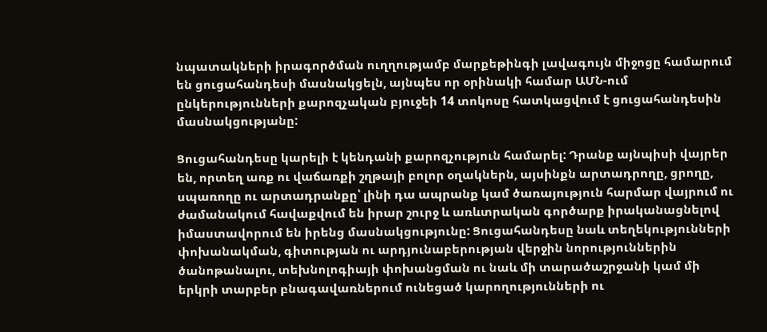նպատակների իրագործման ուղղությամբ մարքեթինգի լավագույն միջոցը համարում են ցուցահանդեսի մասնակցելն, այնպես որ օրինակի համար ԱՄՆ-ում ընկերությունների քարոզչական բյուջեի 14 տոկոսը հատկացվում է ցուցահանդեսին մասնակցությանը:

Ցուցահանդեսը կարելի է կենդանի քարոզչություն համարել: Դրանք այնպիսի վայրեր են, որտեղ առք ու վաճառքի շղթայի բոլոր օղակներն, այսինքն արտադրողը, ցրողը, սպառողը ու արտադրանքը՝ լինի դա ապրանք կամ ծառայություն հարմար վայրում ու ժամանակում հավաքվում են իրար շուրջ և առևտրական գործարք իրականացնելով իմաստավորում են իրենց մասնակցությունը: Ցուցահանդեսը նաև տեղեկությունների փոխանակման, գիտության ու արդյունաբերության վերջին նորություններին ծանոթանալու, տեխնոլոգիայի փոխանցման ու նաև մի տարածաշրջանի կամ մի երկրի տարբեր բնագավառներում ունեցած կարողությունների ու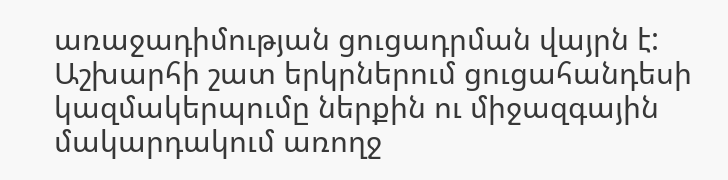առաջադիմության ցուցադրման վայրն է: Աշխարհի շատ երկրներում ցուցահանդեսի կազմակերպումը ներքին ու միջազգային մակարդակում առողջ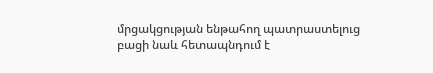մրցակցության ենթահող պատրաստելուց բացի նաև հետապնդում է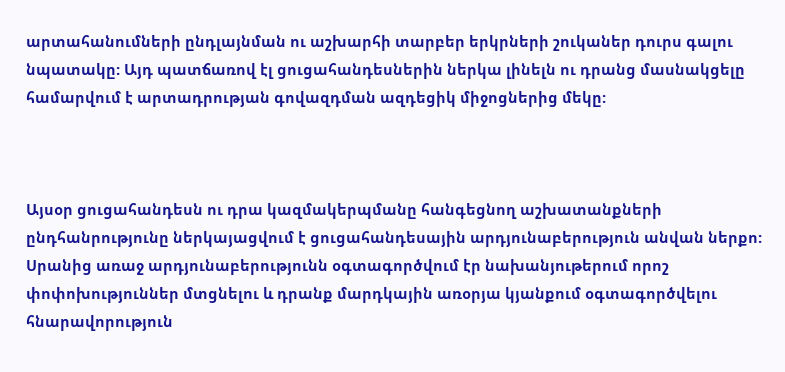արտահանումների ընդլայնման ու աշխարհի տարբեր երկրների շուկաներ դուրս գալու նպատակը: Այդ պատճառով էլ ցուցահանդեսներին ներկա լինելն ու դրանց մասնակցելը համարվում է արտադրության գովազդման ազդեցիկ միջոցներից մեկը:



Այսօր ցուցահանդեսն ու դրա կազմակերպմանը հանգեցնող աշխատանքների ընդհանրությունը ներկայացվում է ցուցահանդեսային արդյունաբերություն անվան ներքո: Սրանից առաջ արդյունաբերությունն օգտագործվում էր նախանյութերում որոշ փոփոխություններ մտցնելու և դրանք մարդկային առօրյա կյանքում օգտագործվելու հնարավորություն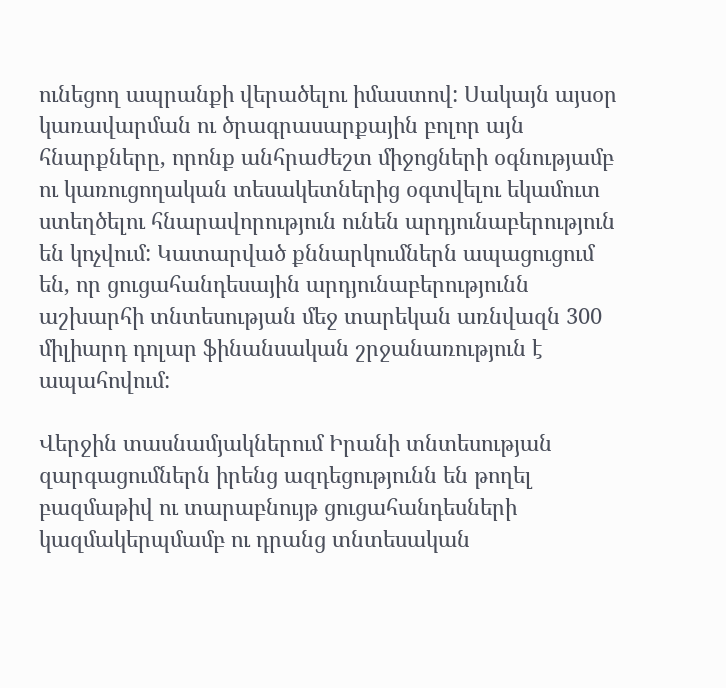ունեցող ապրանքի վերածելու իմաստով: Սակայն այսօր կառավարման ու ծրագրասարքային բոլոր այն հնարքները, որոնք անհրաժեշտ միջոցների օգնությամբ ու կառուցողական տեսակետներից օգտվելու եկամուտ ստեղծելու հնարավորություն ունեն արդյունաբերություն են կոչվում: Կատարված քննարկումներն ապացուցում են, որ ցուցահանդեսային արդյունաբերությունն աշխարհի տնտեսության մեջ տարեկան առնվազն 300 միլիարդ դոլար ֆինանսական շրջանառություն է ապահովում:

Վերջին տասնամյակներում Իրանի տնտեսության զարգացումներն իրենց ազդեցությունն են թողել բազմաթիվ ու տարաբնույթ ցուցահանդեսների կազմակերպմամբ ու դրանց տնտեսական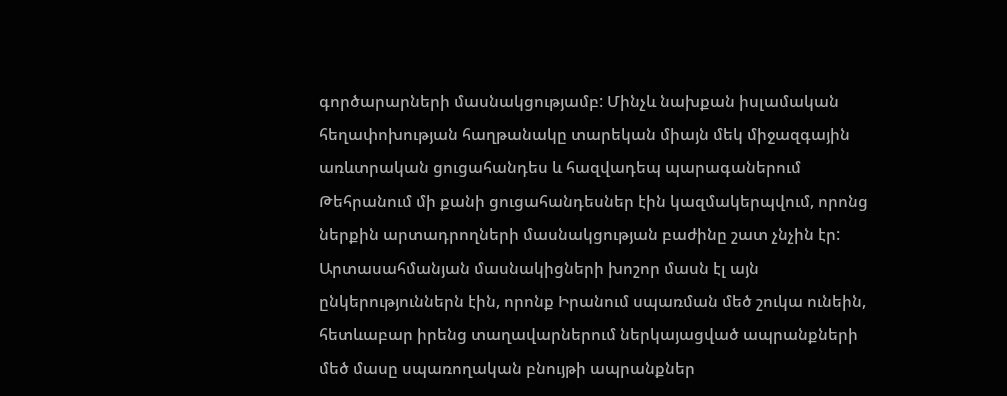գործարարների մասնակցությամբ: Մինչև նախքան իսլամական հեղափոխության հաղթանակը տարեկան միայն մեկ միջազգային առևտրական ցուցահանդես և հազվադեպ պարագաներում Թեհրանում մի քանի ցուցահանդեսներ էին կազմակերպվում, որոնց ներքին արտադրողների մասնակցության բաժինը շատ չնչին էր: Արտասահմանյան մասնակիցների խոշոր մասն էլ այն ընկերություններն էին, որոնք Իրանում սպառման մեծ շուկա ունեին, հետևաբար իրենց տաղավարներում ներկայացված ապրանքների մեծ մասը սպառողական բնույթի ապրանքներ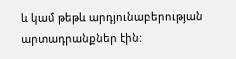և կամ թեթև արդյունաբերության արտադրանքներ էին: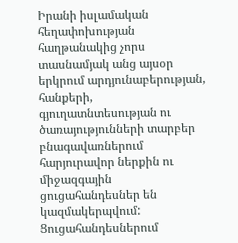Իրանի իսլամական հեղափոխության հաղթանակից չորս տասնամյակ անց այսօր երկրում արդյունաբերության, հանքերի, գյուղատնտեսության ու ծառայությունների տարբեր բնագավառներում հարյուրավոր ներքին ու միջազգային ցուցահանդեսներ են կազմակերպվում: Ցուցահանդեսներում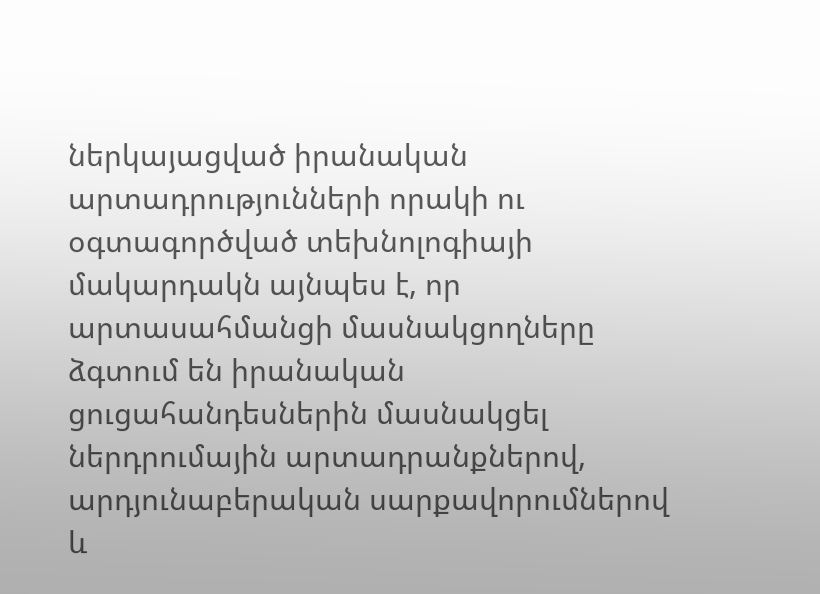ներկայացված իրանական արտադրությունների որակի ու օգտագործված տեխնոլոգիայի մակարդակն այնպես է, որ արտասահմանցի մասնակցողները ձգտում են իրանական ցուցահանդեսներին մասնակցել ներդրումային արտադրանքներով, արդյունաբերական սարքավորումներով և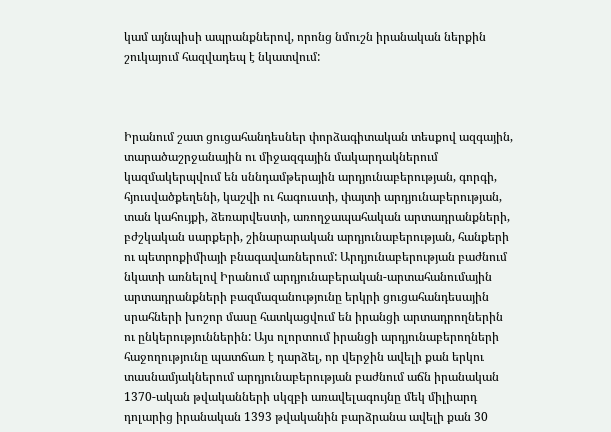կամ այնպիսի ապրանքներով, որոնց նմուշն իրանական ներքին շուկայում հազվադեպ է նկատվում:



Իրանում շատ ցուցահանդեսներ փորձագիտական տեսքով ազգային, տարածաշրջանային ու միջազգային մակարդակներում կազմակերպվում են սննդամթերային արդյունաբերության, գորգի, հյուսվածքեղենի, կաշվի ու հագուստի, փայտի արդյունաբերության, տան կահույքի, ձեռարվեստի, առողջապահական արտադրանքների, բժշկական սարքերի, շինարարական արդյունաբերության, հանքերի ու պետրոքիմիայի բնագավառներում: Արդյունաբերության բաժնում նկատի առնելով Իրանում արդյունաբերական-արտահանումային արտադրանքների բազմազանությունը երկրի ցուցահանդեսային սրահների խոշոր մասը հատկացվում են իրանցի արտադրողներին ու ընկերություններին: Այս ոլորտում իրանցի արդյունաբերողների հաջողությունը պատճառ է դարձել, որ վերջին ավելի քան երկու տասնամյակներում արդյունաբերության բաժնում աճն իրանական 1370-ական թվականների սկզբի առավելագույնը մեկ միլիարդ դոլարից իրանական 1393 թվականին բարձրանա ավելի քան 30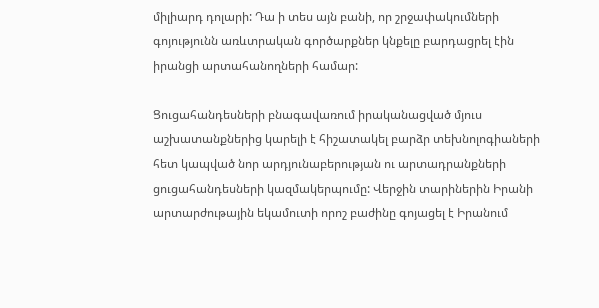միլիարդ դոլարի: Դա ի տես այն բանի, որ շրջափակումների գոյությունն առևտրական գործարքներ կնքելը բարդացրել էին իրանցի արտահանողների համար:

Ցուցահանդեսների բնագավառում իրականացված մյուս աշխատանքներից կարելի է հիշատակել բարձր տեխնոլոգիաների հետ կապված նոր արդյունաբերության ու արտադրանքների ցուցահանդեսների կազմակերպումը: Վերջին տարիներին Իրանի արտարժութային եկամուտի որոշ բաժինը գոյացել է Իրանում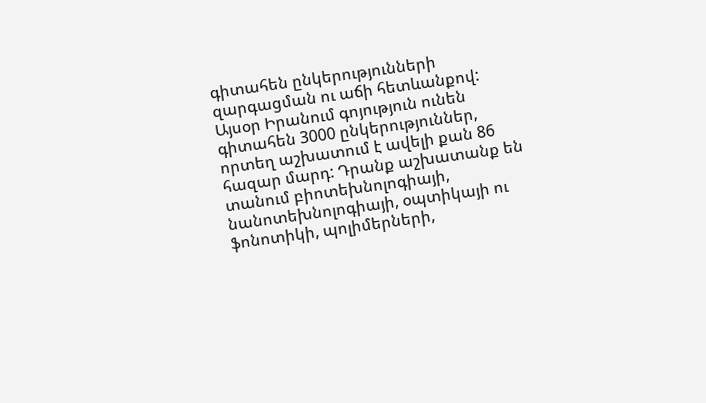գիտահեն ընկերությունների զարգացման ու աճի հետևանքով: Այսօր Իրանում գոյություն ունեն գիտահեն 3000 ընկերություններ, որտեղ աշխատում է ավելի քան 86 հազար մարդ: Դրանք աշխատանք են տանում բիոտեխնոլոգիայի, նանոտեխնոլոգիայի, օպտիկայի ու ֆոնոտիկի, պոլիմերների,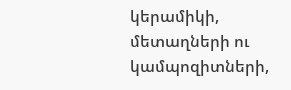կերամիկի, մետաղների ու կամպոզիտների,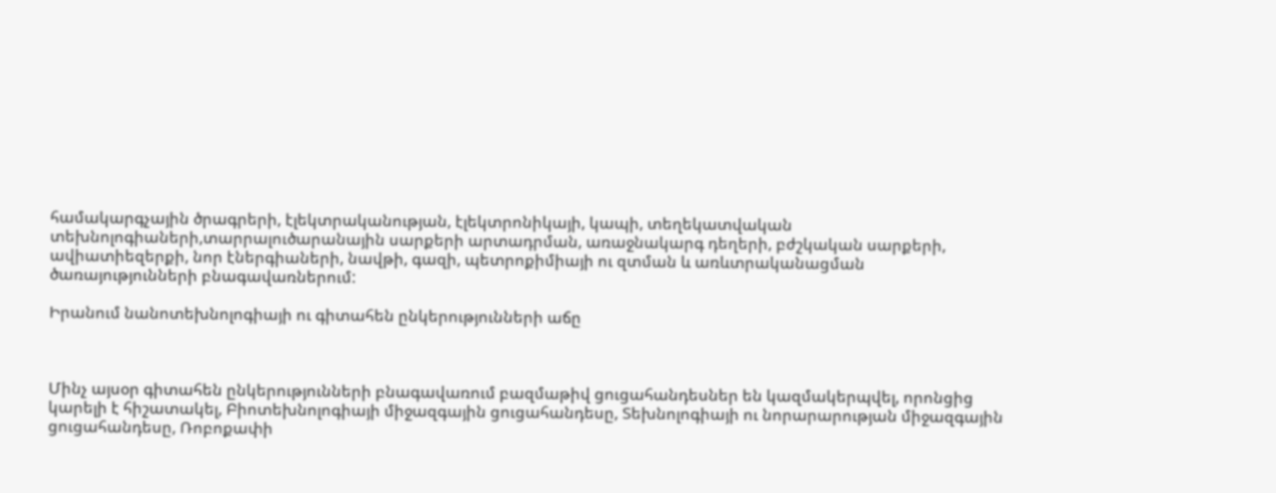համակարգչային ծրագրերի, էլեկտրականության, էլեկտրոնիկայի, կապի, տեղեկատվական տեխնոլոգիաների,տարրալուծարանային սարքերի արտադրման, առաջնակարգ դեղերի, բժշկական սարքերի, ավիատիեզերքի, նոր էներգիաների, նավթի, գազի, պետրոքիմիայի ու զտման և առևտրականացման ծառայությունների բնագավառներում:

Իրանում նանոտեխնոլոգիայի ու գիտահեն ընկերությունների աճը



Մինչ այսօր գիտահեն ընկերությունների բնագավառում բազմաթիվ ցուցահանդեսներ են կազմակերպվել, որոնցից կարելի է հիշատակել, Բիոտեխնոլոգիայի միջազգային ցուցահանդեսը, Տեխնոլոգիայի ու նորարարության միջազգային ցուցահանդեսը, Ռոբոքափի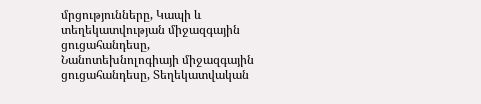մրցությունները, Կապի և տեղեկատվության միջազգային ցուցահանդեսը, Նանոտեխնոլոգիայի միջազգային ցուցահանդեսը, Տեղեկատվական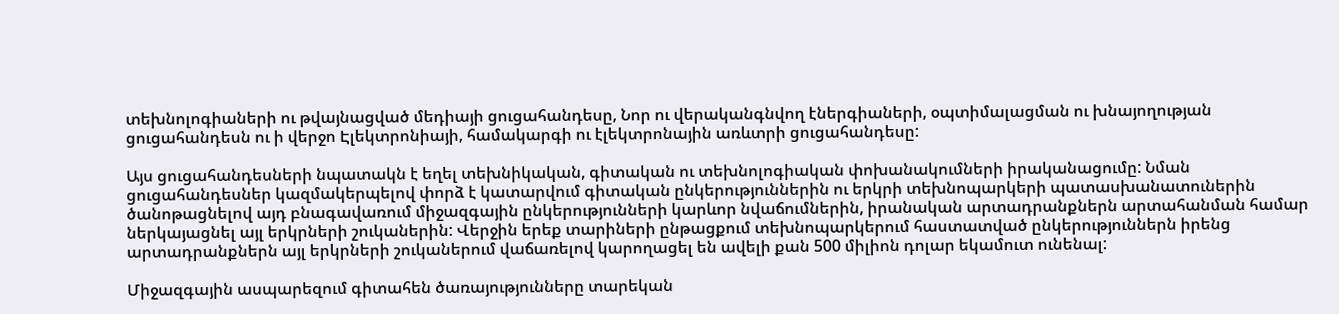տեխնոլոգիաների ու թվայնացված մեդիայի ցուցահանդեսը, Նոր ու վերականգնվող էներգիաների, օպտիմալացման ու խնայողության ցուցահանդեսն ու ի վերջո Էլեկտրոնիայի, համակարգի ու էլեկտրոնային առևտրի ցուցահանդեսը:

Այս ցուցահանդեսների նպատակն է եղել տեխնիկական, գիտական ու տեխնոլոգիական փոխանակումների իրականացումը: Նման ցուցահանդեսներ կազմակերպելով փորձ է կատարվում գիտական ընկերություններին ու երկրի տեխնոպարկերի պատասխանատուներին ծանոթացնելով այդ բնագավառում միջազգային ընկերությունների կարևոր նվաճումներին, իրանական արտադրանքներն արտահանման համար ներկայացնել այլ երկրների շուկաներին: Վերջին երեք տարիների ընթացքում տեխնոպարկերում հաստատված ընկերություններն իրենց արտադրանքներն այլ երկրների շուկաներում վաճառելով կարողացել են ավելի քան 500 միլիոն դոլար եկամուտ ունենալ:

Միջազգային ասպարեզում գիտահեն ծառայությունները տարեկան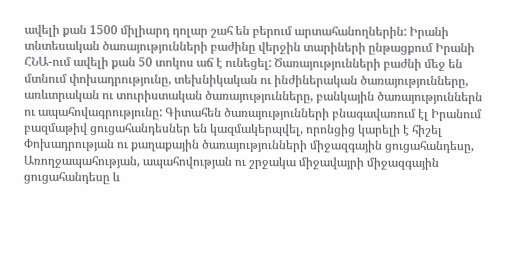ավելի քան 1500 միլիարդ դոլար շահ են բերում արտահանողներին: Իրանի տնտեսական ծառայությունների բաժինը վերջին տարիների ընթացքում Իրանի ՀՆԱ-ում ավելի քան 50 տոկոս աճ է ունեցել: Ծառայությունների բաժնի մեջ են մտնում փոխադրությունը, տեխնիկական ու ինժիներական ծառայությունները, առևտրական ու տուրիստական ծառայությունները, բանկային ծառայություններն ու ապահովագրությունը: Գիտահեն ծառայությունների բնագավառում էլ Իրանում բազմաթիվ ցուցահանդեսներ են կազմակերպվել, որոնցից կարելի է հիշել Փոխադրության ու քաղաքային ծառայությունների միջազգային ցուցահանդեսը, Առողջապահության, ապահովության ու շրջակա միջավայրի միջազգային ցուցահանդեսը և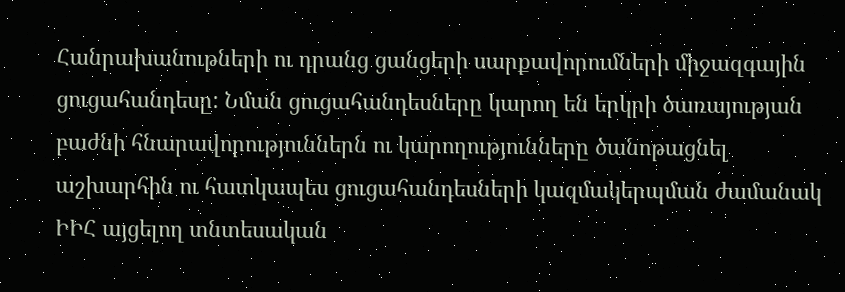Հանրախանութների ու դրանց ցանցերի սարքավորումների միջազգային ցուցահանդեսը: Նման ցուցահանդեսները կարող են երկրի ծառայության բաժնի հնարավորություններն ու կարողությունները ծանոթացնել աշխարհին ու հատկապես ցուցահանդեսների կազմակերպման ժամանակ ԻԻՀ այցելող տնտեսական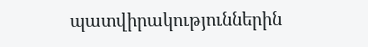պատվիրակություններին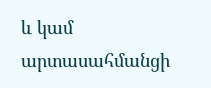և կամ արտասահմանցի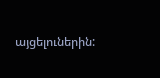այցելուներին: